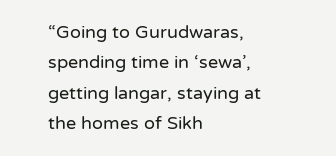“Going to Gurudwaras, spending time in ‘sewa’, getting langar, staying at the homes of Sikh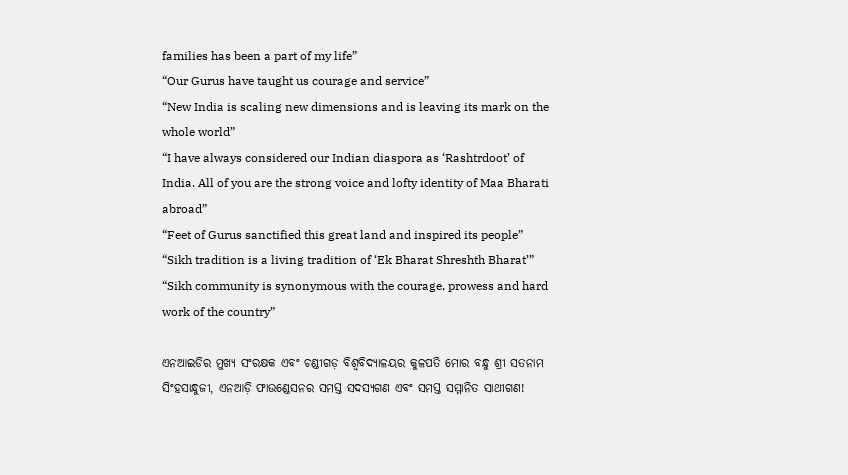families has been a part of my life”
“Our Gurus have taught us courage and service”
“New India is scaling new dimensions and is leaving its mark on the whole world”
“I have always considered our Indian diaspora as ‘Rashtrdoot’ of India. All of you are the strong voice and lofty identity of Maa Bharati abroad”
“Feet of Gurus sanctified this great land and inspired its people”
“Sikh tradition is a living tradition of ‘Ek Bharat Shreshth Bharat’”
“Sikh community is synonymous with the courage, prowess and hard work of the country”

ଏନଆଇଡିର ମୁଖ୍ୟ ସଂରକ୍ଷକ ଏବଂ ଚଣ୍ଡୀଗଡ଼ ବିଶ୍ୱବିଦ୍ୟାଳୟର କୁଳପତି ମୋର ବନ୍ଧୁ ଶ୍ରୀ ସତନାମ ସିଂହସାନ୍ଧୁଜୀ, ଏନଆଡ଼ି ଫାଉଣ୍ଡେସନର ସମସ୍ତ ସଦସ୍ୟଗଣ ଏବଂ ସମସ୍ତ ସମ୍ମାନିତ ସାଥୀଗଣ!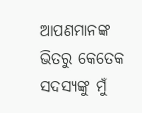ଆପଣମାନଙ୍କ ଭିତରୁ କେତେକ ସଦସ୍ୟଙ୍କୁ ମୁଁ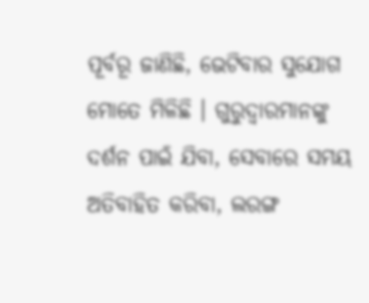ପୂର୍ବରୂ ଜାଣିଛି, ଭେଟିବାର ସୁଯୋଗ ମୋତେ ମିଳିଛି । ଗୁରୁଦ୍ୱାରମାନଙ୍କୁ ଦର୍ଶନ ପାଇଁ ଯିବା, ସେବାରେ ସମୟ ଅତିବାହିତ କରିବା, ଲରଙ୍ଗ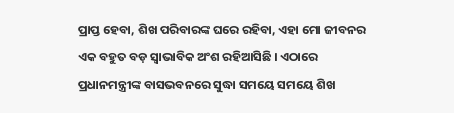ପ୍ରାପ୍ତ ହେବା, ଶିଖ ପରିବାରଙ୍କ ଘରେ ରହିବା, ଏହା ମୋ ଜୀବନର ଏକ ବହୁତ ବଡ଼ ସ୍ୱାଭାବିକ ଅଂଶ ରହିଆସିଛି । ଏଠାରେ ପ୍ରଧାନମନ୍ତ୍ରୀଙ୍କ ବାସଭବନରେ ସୁଦ୍ଧା ସମୟେ ସମୟେ ଶିଖ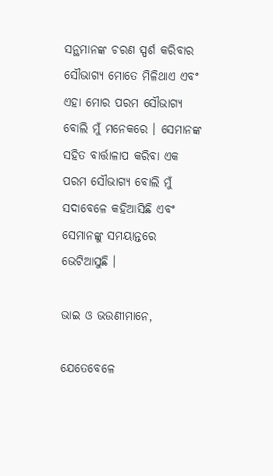ସନ୍ଥମାନଙ୍କ ଚରଣ ସ୍ପର୍ଶ କରିବାର ସୌଭାଗ୍ୟ ମୋତେ ମିଳିଥାଏ ଏବଂ ଏହା ମୋର ପରମ ସୌଭାଗ୍ୟ ବୋଲି ମୁଁ ମନେକରେ । ସେମାନଙ୍କ ସହିତ ବାର୍ତ୍ତାଳାପ କରିବା ଏକ ପରମ ସୌଭାଗ୍ୟ ବୋଲି ମୁଁ ସଦାବେଳେ କହିଆସିଛି ଏବଂ ସେମାନଙ୍କୁ ସମୟାନ୍ତରେ ଭେଟିଆସୁଛି ।

ଭାଇ ଓ ଭଉଣୀମାନେ,

ଯେତେବେଳେ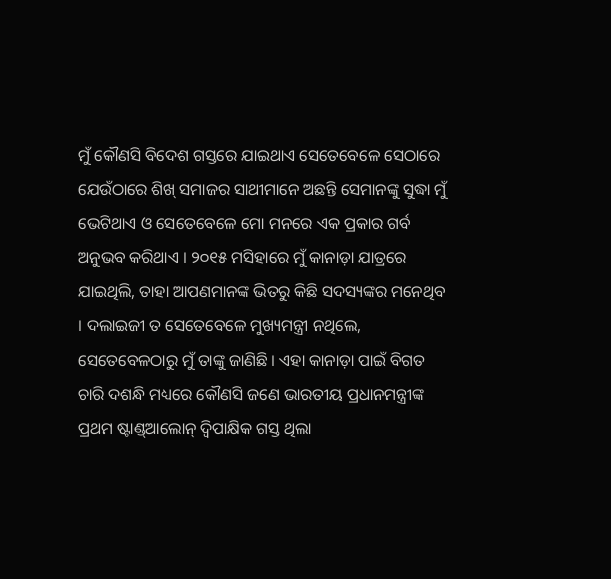ମୁଁ କୌଣସି ବିଦେଶ ଗସ୍ତରେ ଯାଇଥାଏ ସେତେବେଳେ ସେଠାରେ ଯେଉଁଠାରେ ଶିଖ୍‌ ସମାଜର ସାଥୀମାନେ ଅଛନ୍ତି ସେମାନଙ୍କୁ ସୁଦ୍ଧା ମୁଁ ଭେଟିଥାଏ ଓ ସେତେବେଳେ ମୋ ମନରେ ଏକ ପ୍ରକାର ଗର୍ବ ଅନୁଭବ କରିଥାଏ । ୨୦୧୫ ମସିହାରେ ମୁଁ କାନାଡ଼ା ଯାତ୍ରରେ ଯାଇଥିଲି, ତାହା ଆପଣମାନଙ୍କ ଭିତରୁ କିଛି ସଦସ୍ୟଙ୍କର ମନେଥିବ । ଦଲାଇଜୀ ତ ସେତେବେଳେ ମୁଖ୍ୟମନ୍ତ୍ରୀ ନଥିଲେ, ସେତେବେଳଠାରୁ ମୁଁ ତାଙ୍କୁ ଜାଣିଛି । ଏହା କାନାଡ଼ା ପାଇଁ ବିଗତ ଚାରି ଦଶନ୍ଧି ମଧ୍ୟରେ କୌଣସି ଜଣେ ଭାରତୀୟ ପ୍ରଧାନମନ୍ତ୍ରୀଙ୍କ ପ୍ରଥମ ଷ୍ଟାଣ୍ଡ୍‌ଆଲୋନ୍‌ ଦ୍ୱିପାକ୍ଷିକ ଗସ୍ତ ଥିଲା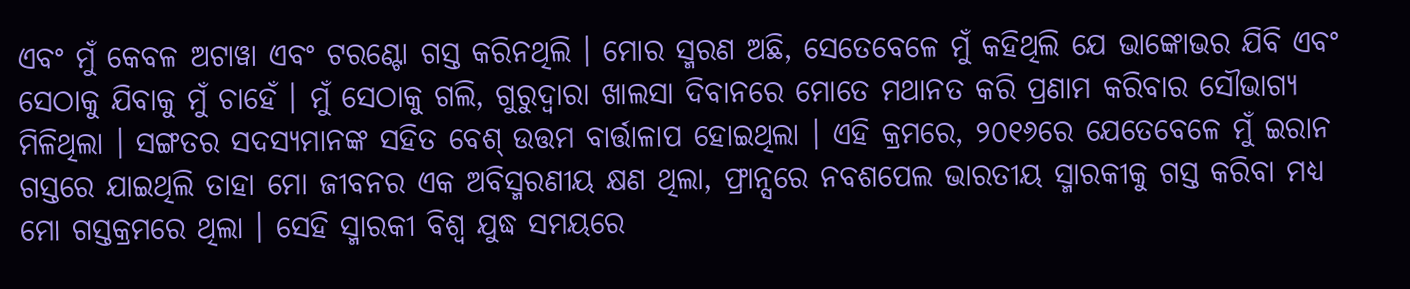ଏବଂ ମୁଁ କେବଳ ଅଟାୱା ଏବଂ ଟରଣ୍ଟୋ ଗସ୍ତ କରିନଥିଲି । ମୋର ସ୍ମରଣ ଅଛି, ସେତେବେଳେ ମୁଁ କହିଥିଲି ଯେ ଭାଙ୍କୋଭର ଯିବି ଏବଂ ସେଠାକୁ ଯିବାକୁ ମୁଁ ଚାହେଁ । ମୁଁ ସେଠାକୁ ଗଲି, ଗୁରୁଦ୍ୱାରା ଖାଲସା ଦିବାନରେ ମୋତେ ମଥାନତ କରି ପ୍ରଣାମ କରିବାର ସୌଭାଗ୍ୟ ମିଳିଥିଲା । ସଙ୍ଗତର ସଦସ୍ୟମାନଙ୍କ ସହିତ ବେଶ୍‌ ଉତ୍ତମ ବାର୍ତ୍ତାଳାପ ହୋଇଥିଲା । ଏହି କ୍ରମରେ, ୨୦୧୬ରେ ଯେତେବେଳେ ମୁଁ ଇରାନ ଗସ୍ତରେ ଯାଇଥିଲି ତାହା ମୋ ଜୀବନର ଏକ ଅବିସ୍ମରଣୀୟ କ୍ଷଣ ଥିଲା, ଫ୍ରାନ୍ସରେ ନବଶପେଲ ଭାରତୀୟ ସ୍ମାରକୀକୁ ଗସ୍ତ କରିବା ମଧ୍ୟ ମୋ ଗସ୍ତକ୍ରମରେ ଥିଲା । ସେହି ସ୍ମାରକୀ ବିଶ୍ୱ ଯୁଦ୍ଧ ସମୟରେ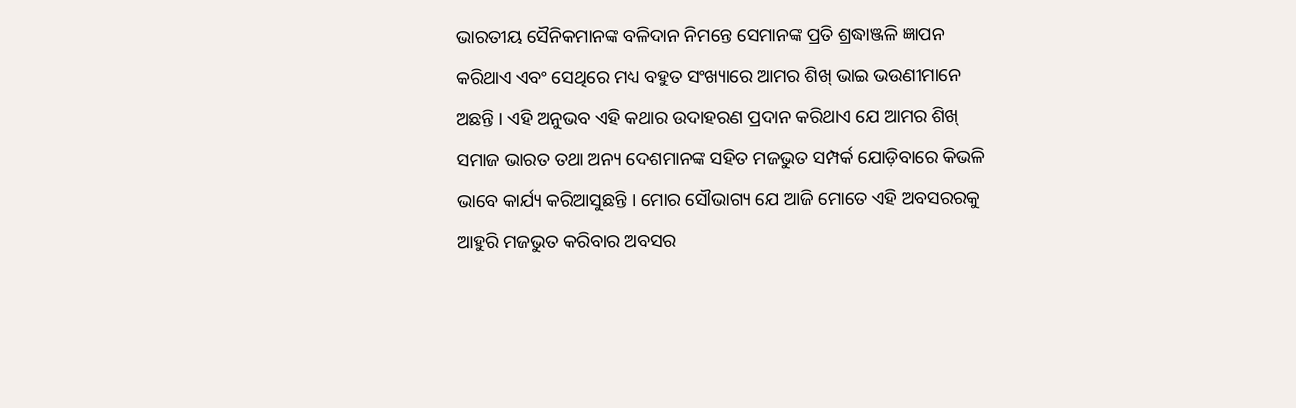ଭାରତୀୟ ସୈନିକମାନଙ୍କ ବଳିଦାନ ନିମନ୍ତେ ସେମାନଙ୍କ ପ୍ରତି ଶ୍ରଦ୍ଧାଞ୍ଜଳି ଜ୍ଞାପନ କରିଥାଏ ଏବଂ ସେଥିରେ ମଧ୍ୟ ବହୁତ ସଂଖ୍ୟାରେ ଆମର ଶିଖ୍‌ ଭାଇ ଭଉଣୀମାନେ ଅଛନ୍ତି । ଏହି ଅନୁଭବ ଏହି କଥାର ଉଦାହରଣ ପ୍ରଦାନ କରିଥାଏ ଯେ ଆମର ଶିଖ୍‌ ସମାଜ ଭାରତ ତଥା ଅନ୍ୟ ଦେଶମାନଙ୍କ ସହିତ ମଜଭୁତ ସମ୍ପର୍କ ଯୋଡ଼ିବାରେ କିଭଳି ଭାବେ କାର୍ଯ୍ୟ କରିଆସୁଛନ୍ତି । ମୋର ସୌଭାଗ୍ୟ ଯେ ଆଜି ମୋତେ ଏହି ଅବସରରକୁ ଆହୁରି ମଜଭୁତ କରିବାର ଅବସର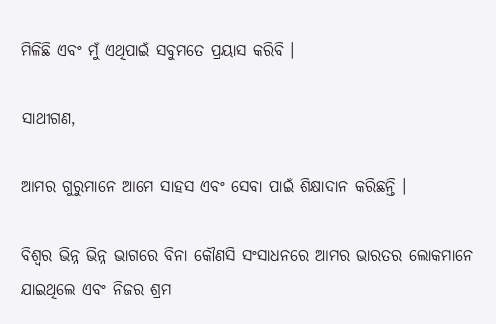ମିଳିଛି ଏବଂ ମୁଁ ଏଥିପାଇଁ ସବୁମତେ ପ୍ରୟାସ କରିବି ।

ସାଥୀଗଣ,

ଆମର ଗୁରୁମାନେ ଆମେ ସାହସ ଏବଂ ସେବା ପାଇଁ ଶିକ୍ଷାଦାନ କରିଛନ୍ତି ।

ବିଶ୍ୱର ଭିନ୍ନ ଭିନ୍ନ ଭାଗରେ ବିନା କୌଣସି ସଂସାଧନରେ ଆମର ଭାରତର ଲୋକମାନେ ଯାଇଥିଲେ ଏବଂ ନିଜର ଶ୍ରମ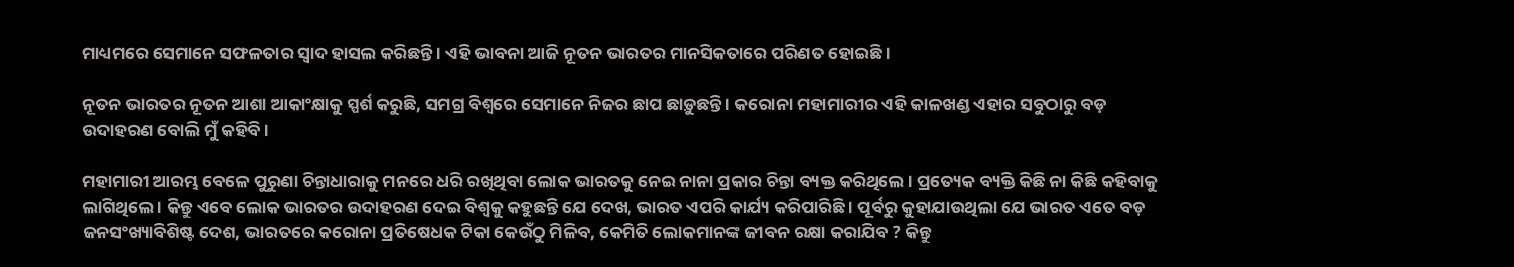ମାଧ୍ୟମରେ ସେମାନେ ସଫଳତାର ସ୍ୱାଦ ହାସଲ କରିଛନ୍ତି । ଏହି ଭାବନା ଆଜି ନୂତନ ଭାରତର ମାନସିକତାରେ ପରିଣତ ହୋଇଛି ।

ନୂତନ ଭାରତର ନୂତନ ଆଶା ଆକାଂକ୍ଷାକୁ ସ୍ପର୍ଶ କରୁଛି, ସମଗ୍ର ବିଶ୍ୱରେ ସେମାନେ ନିଜର ଛାପ ଛାଡ଼ୁଛନ୍ତି । କରୋନା ମହାମାରୀର ଏହି କାଳଖଣ୍ଡ ଏହାର ସବୁଠାରୁ ବଡ଼ ଉଦାହରଣ ବୋଲି ମୁଁ କହିବି ।

ମହାମାରୀ ଆରମ୍ଭ ବେଳେ ପୁରୁଣା ଚିନ୍ତାଧାରାକୁ ମନରେ ଧରି ରଖିଥିବା ଲୋକ ଭାରତକୁ ନେଇ ନାନା ପ୍ରକାର ଚିନ୍ତା ବ୍ୟକ୍ତ କରିଥିଲେ । ପ୍ରତ୍ୟେକ ବ୍ୟକ୍ତି କିଛି ନା କିଛି କହିବାକୁ ଲାଗିଥିଲେ । କିନ୍ତୁ ଏବେ ଲୋକ ଭାରତର ଉଦାହରଣ ଦେଇ ବିଶ୍ୱକୁ କହୁଛନ୍ତି ଯେ ଦେଖ, ଭାରତ ଏପରି କାର୍ଯ୍ୟ କରିପାରିଛି । ପୂର୍ବରୁ କୁହାଯାଉଥିଲା ଯେ ଭାରତ ଏତେ ବଡ଼ ଜନସଂଖ୍ୟାବିଶିଷ୍ଟ ଦେଶ, ଭାରତରେ କରୋନା ପ୍ରତିଷେଧକ ଟିକା କେଉଁଠୁ ମିଳିବ, କେମିତି ଲୋକମାନଙ୍କ ଜୀବନ ରକ୍ଷା କରାଯିବ ? କିନ୍ତୁ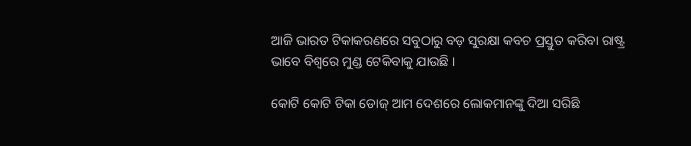ଆଜି ଭାରତ ଟିକାକରଣରେ ସବୁଠାରୁ ବଡ଼ ସୁରକ୍ଷା କବଚ ପ୍ରସ୍ତୁତ କରିବା ରାଷ୍ଟ୍ର ଭାବେ ବିଶ୍ୱରେ ମୁଣ୍ଡ ଟେକିବାକୁ ଯାଉଛି ।

କୋଟି କୋଟି ଟିକା ଡୋଜ୍‌ ଆମ ଦେଶରେ ଲୋକମାନଙ୍କୁ ଦିଆ ସରିଛି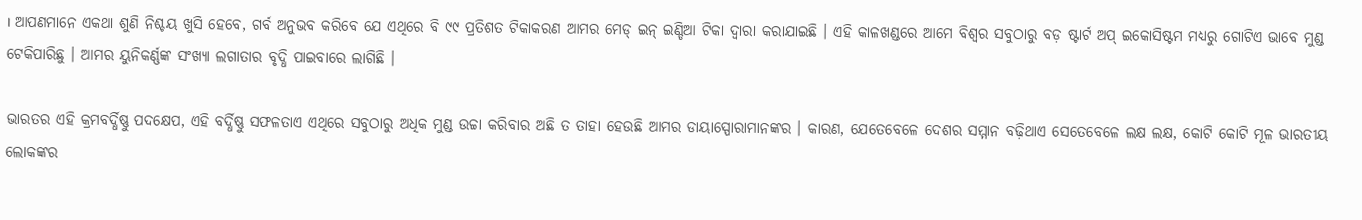। ଆପଣମାନେ ଏକଥା ଶୁଣି ନିଶ୍ଚୟ ଖୁସି ହେବେ, ଗର୍ବ ଅନୁଭବ କରିବେ ଯେ ଏଥିରେ ବି ୯୯ ପ୍ରତିଶତ ଟିକାକରଣ ଆମର ମେଡ୍‌ ଇନ୍‌ ଇଣ୍ଡିଆ ଟିକା ଦ୍ୱାରା କରାଯାଇଛି । ଏହି କାଳଖଣ୍ଡରେ ଆମେ ବିଶ୍ୱର ସବୁଠାରୁ ବଡ଼ ଷ୍ଟାର୍ଟ ଅପ୍‌ ଇକୋସିଷ୍ଟମ ମଧ୍ୟରୁ ଗୋଟିଏ ଭାବେ ମୁଣ୍ଡ ଟେକିପାରିଛୁ । ଆମର ୟୁନିକର୍ଣ୍ଣଙ୍କ ସଂଖ୍ୟା ଲଗାତାର ବୃଦ୍ଧି ପାଇବାରେ ଲାଗିଛି ।

ଭାରତର ଏହି କ୍ରମବର୍ଦ୍ଧିଷ୍ଣୁ ପଦକ୍ଷେପ, ଏହି ବର୍ଦ୍ଧିଷ୍ଣୁ ସଫଳତାଏ ଏଥିରେ ସବୁଠାରୁ ଅଧିକ ମୁଣ୍ଡ ଉଚ୍ଚା କରିବାର ଅଛି ତ ତାହା ହେଉଛି ଆମର ଡାୟାସ୍ପୋରାମାନଙ୍କର । କାରଣ, ଯେତେବେଳେ ଦେଶର ସମ୍ମାନ ବଢ଼ିଥାଏ ସେତେବେଳେ ଲକ୍ଷ ଲକ୍ଷ, କୋଟି କୋଟି ମୂଳ ଭାରତୀୟ ଲୋକଙ୍କର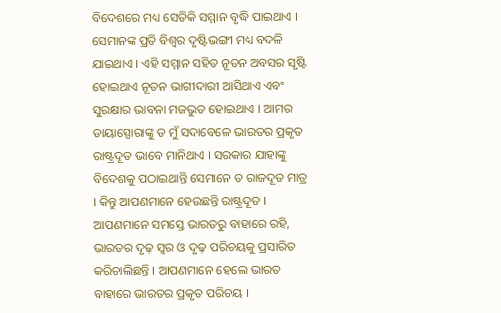ବିଦେଶରେ ମଧ୍ୟ ସେତିକି ସମ୍ମାନ ବୃଦ୍ଧି ପାଇଥାଏ । ସେମାନଙ୍କ ପ୍ରତି ବିଶ୍ୱର ଦୃଷ୍ଟିଭଙ୍ଗୀ ମଧ୍ୟ ବଦଳି ଯାଇଥାଏ । ଏହି ସମ୍ମାନ ସହିତ ନୂତନ ଅବସର ସୃଷ୍ଟି ହୋଇଥାଏ ନୂତନ ଭାଗୀଦାରୀ ଆସିଥାଏ ଏବଂ ସୁରକ୍ଷାର ଭାବନା ମଜଭୁତ ହୋଇଥାଏ । ଆମର ଡାୟାସ୍ପୋରାଙ୍କୁ ତ ମୁଁ ସଦାବେଳେ ଭାରତର ପ୍ରକୃତ ରାଷ୍ଟ୍ରଦୂତ ଭାବେ ମାନିଥାଏ । ସରକାର ଯାହାଙ୍କୁ ବିଦେଶକୁ ପଠାଇଥାନ୍ତି ସେମାନେ ତ ରାଜଦୂତ ମାତ୍ର । କିନ୍ତୁ ଆପଣମାନେ ହେଉଛନ୍ତି ରାଷ୍ଟ୍ରଦୂତ । ଆପଣମାନେ ସମସ୍ତେ ଭାରତରୁ ବାହାରେ ରହି, ଭାରତର ଦୃଢ଼ ସ୍ୱର ଓ ଦୃଢ଼ ପରିଚୟକୁ ପ୍ରସାରିତ କରିଚାଲିଛନ୍ତି । ଆପଣମାନେ ହେଲେ ଭାରତ ବାହାରେ ଭାରତର ପ୍ରକୃତ ପରିଚୟ ।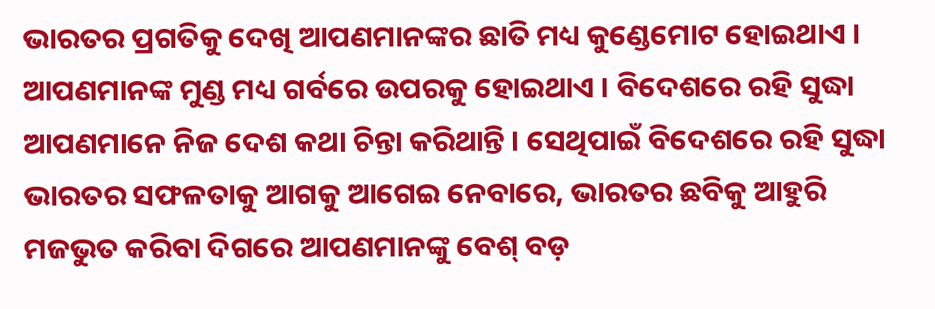ଭାରତର ପ୍ରଗତିକୁ ଦେଖି ଆପଣମାନଙ୍କର ଛାତି ମଧ୍ୟ କୁଣ୍ଡେମୋଟ ହୋଇଥାଏ । ଆପଣମାନଙ୍କ ମୁଣ୍ଡ ମଧ୍ୟ ଗର୍ବରେ ଉପରକୁ ହୋଇଥାଏ । ବିଦେଶରେ ରହି ସୁଦ୍ଧା ଆପଣମାନେ ନିଜ ଦେଶ କଥା ଚିନ୍ତା କରିଥାନ୍ତି । ସେଥିପାଇଁ ବିଦେଶରେ ରହି ସୁଦ୍ଧା ଭାରତର ସଫଳତାକୁ ଆଗକୁ ଆଗେଇ ନେବାରେ, ଭାରତର ଛବିକୁ ଆହୁରି ମଜଭୁତ କରିବା ଦିଗରେ ଆପଣମାନଙ୍କୁ ବେଶ୍‌ ବଡ଼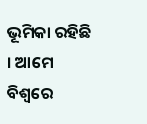ଭୂମିକା ରହିଛି । ଆମେ ବିଶ୍ୱରେ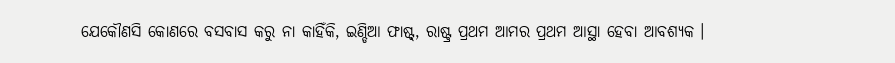ଯେକୌଣସି କୋଣରେ ବସବାସ କରୁ ନା କାହିଁକି, ଇଣ୍ଡିଆ ଫାଷ୍ଟ୍‌, ରାଷ୍ଟ୍ର ପ୍ରଥମ ଆମର ପ୍ରଥମ ଆସ୍ଥା ହେବା ଆବଶ୍ୟକ ।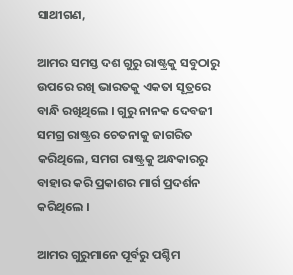ସାଥୀଗଣ,

ଆମର ସମସ୍ତ ଦଶ ଗୁରୁ ରାଷ୍ଟ୍ରକୁ ସବୁଠାରୁ ଉପରେ ରଖି ଭାରତକୁ ଏକତା ସୂତ୍ରରେ ବାନ୍ଧି ରଖିଥିଲେ । ଗୁରୁ ନାନକ ଦେବଜୀ ସମଗ୍ର ରାଷ୍ଟ୍ରର ଚେତନାକୁ ଜାଗରିତ କରିଥିଲେ, ସମଗ ରାଷ୍ଟ୍ରକୁ ଅନ୍ଧକାରରୁ ବାହାର କରି ପ୍ରକାଶର ମାର୍ଗ ପ୍ରଦର୍ଶନ କରିଥିଲେ ।

ଆମର ଗୁରୁମାନେ ପୂର୍ବରୁ ପଶ୍ଚିମ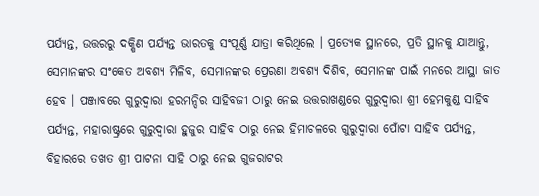ପର୍ଯ୍ୟନ୍ତ, ଉତ୍ତରରୁ ଦକ୍ଷିଣ ପର୍ଯ୍ୟନ୍ତ ଭାରତକୁ ସଂପୂର୍ଣ୍ଣ ଯାତ୍ରା କରିଥିଲେ । ପ୍ରତ୍ୟେକ ସ୍ଥାନରେ, ପ୍ରତି ସ୍ଥାନକୁ ଯାଆନ୍ତୁ, ସେମାନଙ୍କର ସଂକେତ ଅବଶ୍ୟ ମିଳିବ, ସେମାନଙ୍କର ପ୍ରେରଣା ଅବଶ୍ୟ ଦିଶିବ, ସେମାନଙ୍କ ପାଇଁ ମନରେ ଆସ୍ଥା ଜାତ ହେବ । ପଞ୍ଜାବରେ ଗୁରୁଦ୍ୱାରା ହରମନ୍ଦିର ସାହିବଜୀ ଠାରୁ ନେଇ ଉତ୍ତରାଖଣ୍ଡରେ ଗୁରୁଦ୍ୱାରା ଶ୍ରୀ ହେମକୁଣ୍ଡ ସାହିବ ପର୍ଯ୍ୟନ୍ତ, ମହାରାଷ୍ଟ୍ରରେ ଗୁରୁଦ୍ୱାରା ହୁଜୁର ସାହିବ ଠାରୁ ନେଇ ହିମାଚଳରେ ଗୁରୁଦ୍ୱାରା ପୋଁଟା ସାହିବ ପର୍ଯ୍ୟନ୍ତ, ବିହାରରେ ତଖତ ଶ୍ରୀ ପାଟନା ସାହି ଠାରୁ ନେଇ ଗୁଜରାଟର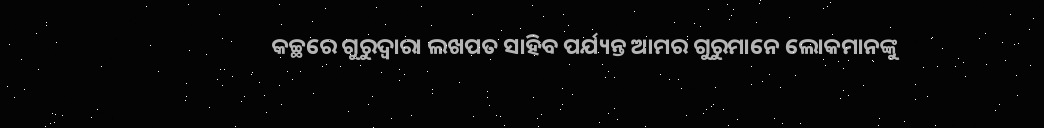କଚ୍ଛରେ ଗୁରୁଦ୍ୱାରା ଲଖପତ ସାହିବ ପର୍ଯ୍ୟନ୍ତ ଆମର ଗୁରୁମାନେ ଲୋକମାନଙ୍କୁ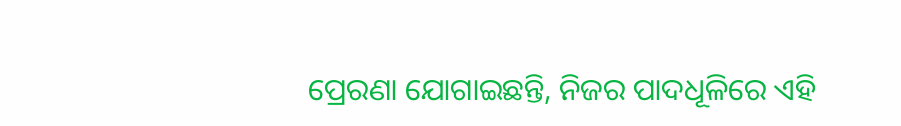ପ୍ରେରଣା ଯୋଗାଇଛନ୍ତି, ନିଜର ପାଦଧୂଳିରେ ଏହି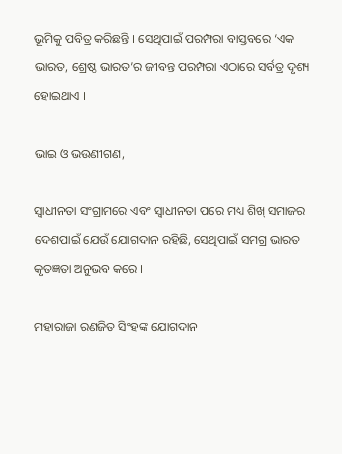ଭୂମିକୁ ପବିତ୍ର କରିଛନ୍ତି । ସେଥିପାଇଁ ପରମ୍ପରା ବାସ୍ତବରେ ‘ଏକ ଭାରତ, ଶ୍ରେଷ୍ଠ ଭାରତ’ର ଜୀବନ୍ତ ପରମ୍ପରା ଏଠାରେ ସର୍ବତ୍ର ଦୃଶ୍ୟ ହୋଇଥାଏ ।

ଭାଇ ଓ ଭଉଣୀଗଣ,

ସ୍ୱାଧୀନତା ସଂଗ୍ରାମରେ ଏବଂ ସ୍ୱାଧୀନତା ପରେ ମଧ୍ୟ ଶିଖ୍‌ ସମାଜର ଦେଶପାଇଁ ଯେଉଁ ଯୋଗଦାନ ରହିଛି, ସେଥିପାଇଁ ସମଗ୍ର ଭାରତ କୃତଜ୍ଞତା ଅନୁଭବ କରେ ।

ମହାରାଜା ରଣଜିତ ସିଂହଙ୍କ ଯୋଗଦାନ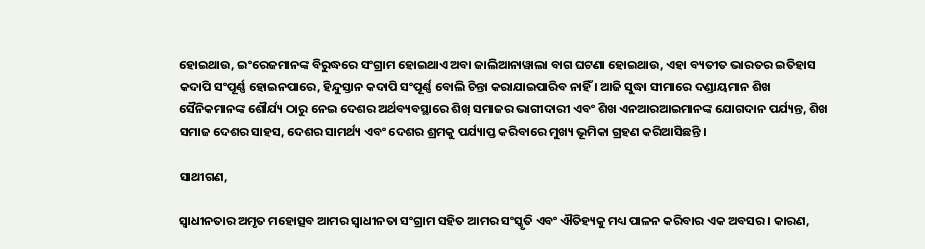ହୋଇଥାଉ, ଇଂରେଜମାନଙ୍କ ବିରୁଦ୍ଧରେ ସଂଗ୍ରାମ ହୋଇଥାଏ ଅବା ଜାଲିଆନାୱାଲା ବାଗ ଘଟଣା ହୋଇଥାଉ, ଏହା ବ୍ୟତୀତ ଭାରତର ଇତିହାସ କଦାପି ସଂପୂର୍ଣ୍ଣ ହୋଇନପାରେ, ହିନ୍ଦୁସ୍ତାନ କଦାପି ସଂପୂର୍ଣ୍ଣ ବୋଲି ଚିନ୍ତା କରାଯାଇପାରିବ ନାହିଁ । ଆଜି ସୁଦ୍ଧା ସୀମାରେ ଦଣ୍ଡାୟମାନ ଶିଖ ସୈନିକମାନଙ୍କ ଶୌର୍ଯ୍ୟ ଠାରୁ ନେଇ ଦେଶର ଅର୍ଥବ୍ୟବସ୍ଥାରେ ଶିଖ୍‌ ସମାଜର ଭାଗୀଦାରୀ ଏବଂ ଶିଖ ଏନଆରଆଇମାନଙ୍କ ଯୋଗଦାନ ପର୍ଯ୍ୟନ୍ତ, ଶିଖ ସମାଜ ଦେଶର ସାହସ, ଦେଶର ସାମର୍ଥ୍ୟ ଏବଂ ଦେଶର ଶ୍ରମକୁ ପର୍ଯ୍ୟାପ୍ତ କରିବାରେ ମୁଖ୍ୟ ଭୂମିକା ଗ୍ରହଣ କରିଆସିଛନ୍ତି ।

ସାଥୀଗଣ,

ସ୍ୱାଧୀନତାର ଅମୃତ ମହୋତ୍ସବ ଆମର ସ୍ୱାଧୀନତା ସଂଗ୍ରାମ ସହିତ ଆମର ସଂସ୍କୃତି ଏବଂ ଐତିହ୍ୟକୁ ମଧ୍ୟ ପାଳନ କରିବାର ଏକ ଅବସର । କାରଣ,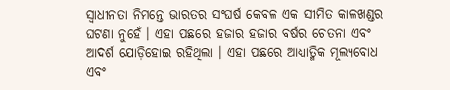ସ୍ୱାଧୀନତା ନିମନ୍ତେ ଭାରତର ସଂଘର୍ଷ କେବଳ ଏକ ସୀମିତ କାଳଖଣ୍ଡର ଘଟଣା ନୁହେଁ । ଏହା ପଛରେ ହଜାର ହଜାର ବର୍ଷର ଚେତନା ଏବଂ ଆଦର୍ଶ ଯୋଡ଼ିହୋଇ ରହିଥିଲା । ଏହା ପଛରେ ଆଧ୍ୟାତ୍ମିକ ମୂଲ୍ୟବୋଧ ଏବଂ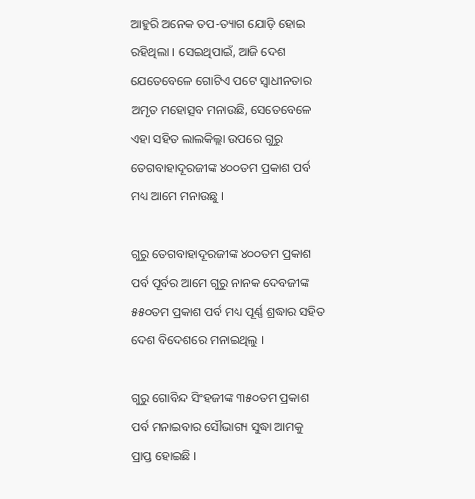ଆହୁରି ଅନେକ ତପ-ତ୍ୟାଗ ଯୋଡ଼ି ହୋଇ ରହିଥିଲା । ସେଇଥିପାଇଁ, ଆଜି ଦେଶ ଯେତେବେଳେ ଗୋଟିଏ ପଟେ ସ୍ୱାଧୀନତାର ଅମୃତ ମହୋତ୍ସବ ମନାଉଛି, ସେତେବେଳେ ଏହା ସହିତ ଲାଲକିଲ୍ଲା ଉପରେ ଗୁରୁ ତେଗବାହାଦୂରଜୀଙ୍କ ୪୦୦ତମ ପ୍ରକାଶ ପର୍ବ ମଧ୍ୟ ଆମେ ମନାଉଛୁ ।

ଗୁରୁ ତେଗବାହାଦୂରଜୀଙ୍କ ୪୦୦ତମ ପ୍ରକାଶ ପର୍ବ ପୂର୍ବର ଆମେ ଗୁରୁ ନାନକ ଦେବଜୀଙ୍କ ୫୫୦ତମ ପ୍ରକାଶ ପର୍ବ ମଧ୍ୟ ପୂର୍ଣ୍ଣ ଶ୍ରଦ୍ଧାର ସହିତ ଦେଶ ବିଦେଶରେ ମନାଇଥିଲୁ ।

ଗୁରୁ ଗୋବିନ୍ଦ ସିଂହଜୀଙ୍କ ୩୫୦ତମ ପ୍ରକାଶ ପର୍ବ ମନାଇବାର ସୌଭାଗ୍ୟ ସୁଦ୍ଧା ଆମକୁ ପ୍ରାପ୍ତ ହୋଇଛି ।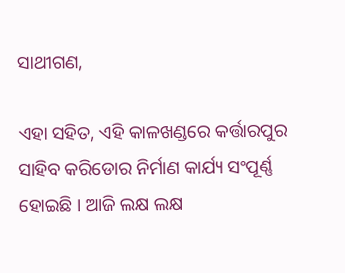ସାଥୀଗଣ,

ଏହା ସହିତ, ଏହି କାଳଖଣ୍ଡରେ କର୍ତ୍ତାରପୁର ସାହିବ କରିଡୋର ନିର୍ମାଣ କାର୍ଯ୍ୟ ସଂପୂର୍ଣ୍ଣ ହୋଇଛି । ଆଜି ଲକ୍ଷ ଲକ୍ଷ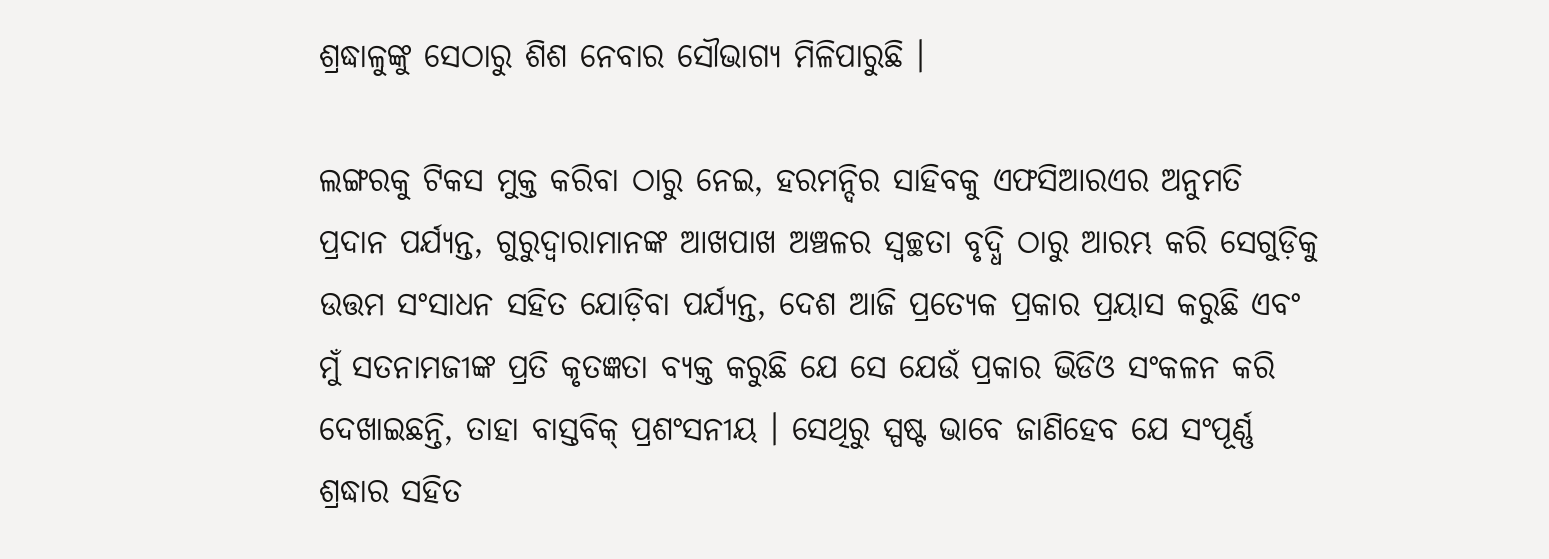ଶ୍ରଦ୍ଧାଳୁଙ୍କୁ ସେଠାରୁ ଶିଶ ନେବାର ସୌଭାଗ୍ୟ ମିଳିପାରୁଛି ।

ଲଙ୍ଗରକୁ ଟିକସ ମୁକ୍ତ କରିବା ଠାରୁ ନେଇ, ହରମନ୍ଦିର ସାହିବକୁ ଏଫସିଆରଏର ଅନୁମତି ପ୍ରଦାନ ପର୍ଯ୍ୟନ୍ତ, ଗୁରୁଦ୍ୱାରାମାନଙ୍କ ଆଖପାଖ ଅଞ୍ଚଳର ସ୍ୱଚ୍ଛତା ବୃଦ୍ଧି ଠାରୁ ଆରମ୍ଭ କରି ସେଗୁଡ଼ିକୁ ଉତ୍ତମ ସଂସାଧନ ସହିତ ଯୋଡ଼ିବା ପର୍ଯ୍ୟନ୍ତ, ଦେଶ ଆଜି ପ୍ରତ୍ୟେକ ପ୍ରକାର ପ୍ରୟାସ କରୁଛି ଏବଂ ମୁଁ ସତନାମଜୀଙ୍କ ପ୍ରତି କୃତଜ୍ଞତା ବ୍ୟକ୍ତ କରୁଛି ଯେ ସେ ଯେଉଁ ପ୍ରକାର ଭିଡିଓ ସଂକଳନ କରି ଦେଖାଇଛନ୍ତି, ତାହା ବାସ୍ତବିକ୍‌ ପ୍ରଶଂସନୀୟ । ସେଥିରୁ ସ୍ପଷ୍ଟ ଭାବେ ଜାଣିହେବ ଯେ ସଂପୂର୍ଣ୍ଣ ଶ୍ରଦ୍ଧାର ସହିତ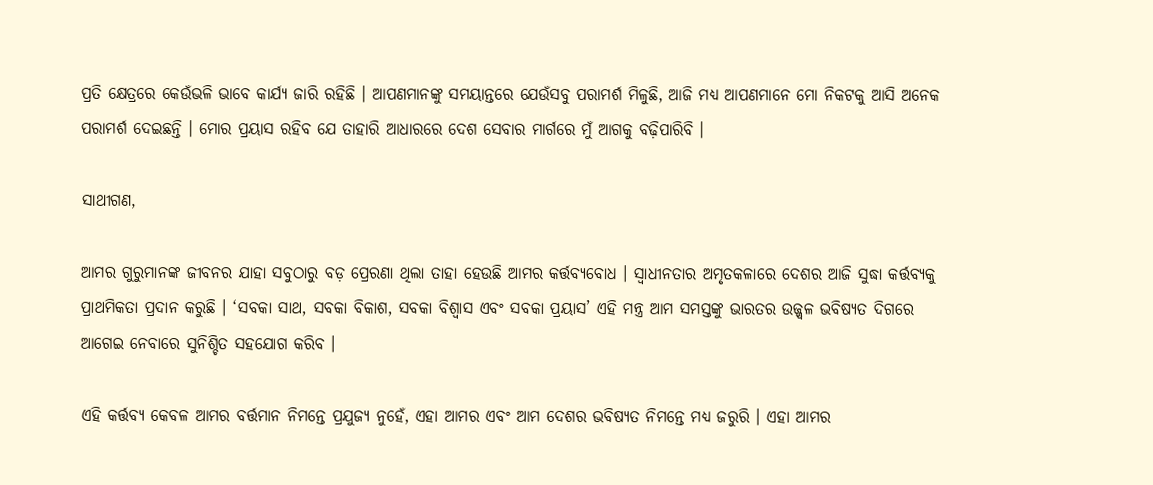ପ୍ରତି କ୍ଷେତ୍ରରେ କେଉଁଭଳି ଭାବେ କାର୍ଯ୍ୟ ଜାରି ରହିଛି । ଆପଣମାନଙ୍କୁ ସମୟାନ୍ତରେ ଯେଉଁସବୁ ପରାମର୍ଶ ମିଳୁଛି, ଆଜି ମଧ୍ୟ ଆପଣମାନେ ମୋ ନିକଟକୁ ଆସି ଅନେକ ପରାମର୍ଶ ଦେଇଛନ୍ତି । ମୋର ପ୍ରୟାସ ରହିବ ଯେ ତାହାରି ଆଧାରରେ ଦେଶ ସେବାର ମାର୍ଗରେ ମୁଁ ଆଗକୁ ବଢ଼ିପାରିବି ।

ସାଥୀଗଣ,

ଆମର ଗୁରୁମାନଙ୍କ ଜୀବନର ଯାହା ସବୁଠାରୁ ବଡ଼ ପ୍ରେରଣା ଥିଲା ତାହା ହେଉଛି ଆମର କର୍ତ୍ତବ୍ୟବୋଧ । ସ୍ୱାଧୀନତାର ଅମୃତକଳାରେ ଦେଶର ଆଜି ସୁଦ୍ଧା କର୍ତ୍ତବ୍ୟକୁ ପ୍ରାଥମିକତା ପ୍ରଦାନ କରୁଛି । ‘ସବକା ସାଥ, ସବକା ବିକାଶ, ସବକା ବିଶ୍ୱାସ ଏବଂ ସବକା ପ୍ରୟାସ’ ଏହି ମନ୍ତ୍ର ଆମ ସମସ୍ତଙ୍କୁ ଭାରତର ଉଜ୍ଜ୍ୱଳ ଭବିଷ୍ୟତ ଦିଗରେ ଆଗେଇ ନେବାରେ ସୁନିଶ୍ଚିତ ସହଯୋଗ କରିବ ।

ଏହି କର୍ତ୍ତବ୍ୟ କେବଳ ଆମର ବର୍ତ୍ତମାନ ନିମନ୍ତେ ପ୍ରଯୁଜ୍ୟ ନୁହେଁ, ଏହା ଆମର ଏବଂ ଆମ ଦେଶର ଭବିଷ୍ୟତ ନିମନ୍ତେ ମଧ୍ୟ ଜରୁରି । ଏହା ଆମର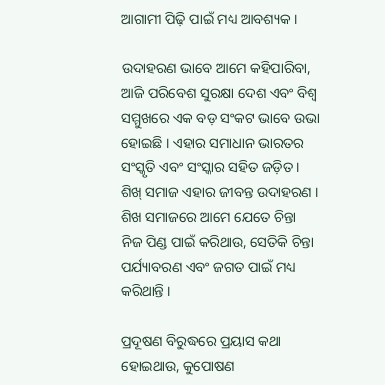ଆଗାମୀ ପିଢ଼ି ପାଇଁ ମଧ୍ୟ ଆବଶ୍ୟକ ।

ଉଦାହରଣ ଭାବେ ଆମେ କହିପାରିବା, ଆଜି ପରିବେଶ ସୁରକ୍ଷା ଦେଶ ଏବଂ ବିଶ୍ୱ ସମ୍ମୁଖରେ ଏକ ବଡ଼ ସଂକଟ ଭାବେ ଉଭା ହୋଇଛି । ଏହାର ସମାଧାନ ଭାରତର ସଂସ୍କୃତି ଏବଂ ସଂସ୍କାର ସହିତ ଜଡ଼ିତ । ଶିଖ୍‌ ସମାଜ ଏହାର ଜୀବନ୍ତ ଉଦାହରଣ । ଶିଖ ସମାଜରେ ଆମେ ଯେତେ ଚିନ୍ତା ନିଜ ପିଣ୍ଡ ପାଇଁ କରିଥାଉ, ସେତିକି ଚିନ୍ତା ପର୍ଯ୍ୟାବରଣ ଏବଂ ଜଗତ ପାଇଁ ମଧ୍ୟ କରିଥାନ୍ତି ।

ପ୍ରଦୂଷଣ ବିରୁଦ୍ଧରେ ପ୍ରୟାସ କଥା ହୋଇଥାଉ, କୁପୋଷଣ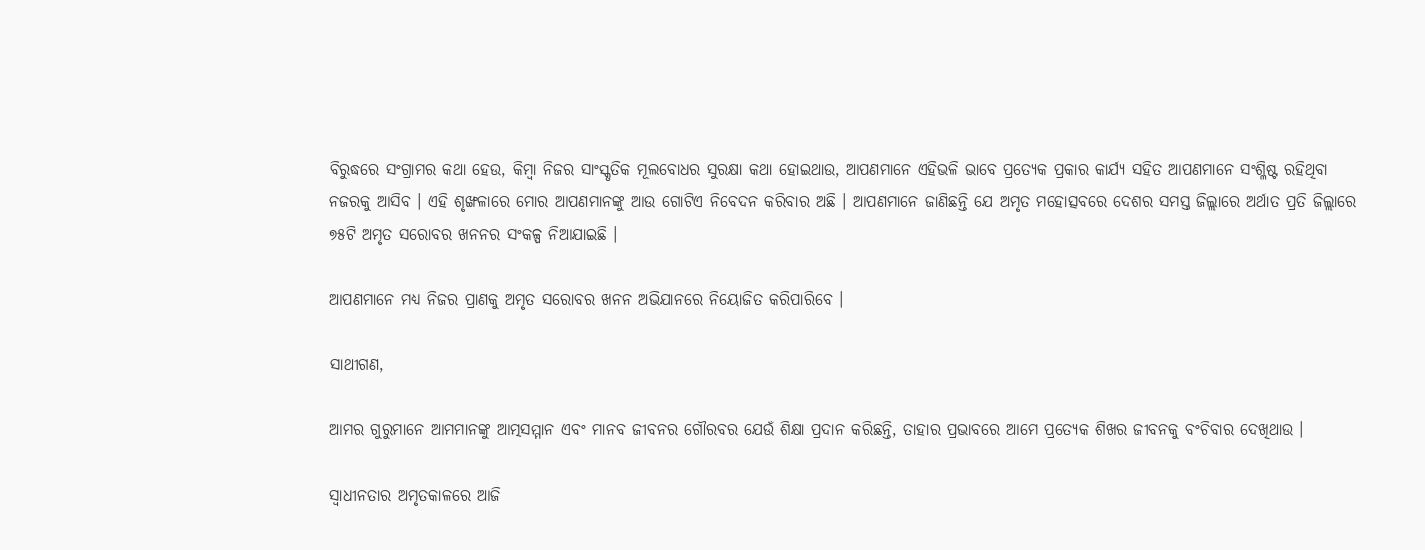ବିରୁଦ୍ଧରେ ସଂଗ୍ରାମର କଥା ହେଉ, କିମ୍ବା ନିଜର ସାଂସ୍କୃତିକ ମୂଲବୋଧର ସୁରକ୍ଷା କଥା ହୋଇଥାଉ, ଆପଣମାନେ ଏହିଭଳି ଭାବେ ପ୍ରତ୍ୟେକ ପ୍ରକାର କାର୍ଯ୍ୟ ସହିତ ଆପଣମାନେ ସଂଶ୍ଳିଷ୍ଟ ରହିଥିବା ନଜରକୁ ଆସିବ । ଏହି ଶୃଙ୍ଖଳାରେ ମୋର ଆପଣମାନଙ୍କୁ ଆଉ ଗୋଟିଏ ନିବେଦନ କରିବାର ଅଛି । ଆପଣମାନେ ଜାଣିଛନ୍ତି ଯେ ଅମୃତ ମହୋତ୍ସବରେ ଦେଶର ସମସ୍ତ ଜିଲ୍ଲାରେ ଅର୍ଥାତ ପ୍ରତି ଜିଲ୍ଲାରେ ୭୫ଟି ଅମୃତ ସରୋବର ଖନନର ସଂକଳ୍ପ ନିଆଯାଇଛି ।

ଆପଣମାନେ ମଧ୍ୟ ନିଜର ପ୍ରାଣକୁ ଅମୃତ ସରୋବର ଖନନ ଅଭିଯାନରେ ନିୟୋଜିତ କରିପାରିବେ ।

ସାଥୀଗଣ,

ଆମର ଗୁରୁମାନେ ଆମମାନଙ୍କୁ ଆତ୍ମସମ୍ମାନ ଏବଂ ମାନବ ଜୀବନର ଗୌରବର ଯେଉଁ ଶିକ୍ଷା ପ୍ରଦାନ କରିଛନ୍ତି, ତାହାର ପ୍ରଭାବରେ ଆମେ ପ୍ରତ୍ୟେକ ଶିଖର ଜୀବନକୁ ବଂଚିବାର ଦେଖିଥାଉ ।

ସ୍ୱାଧୀନତାର ଅମୃତକାଳରେ ଆଜି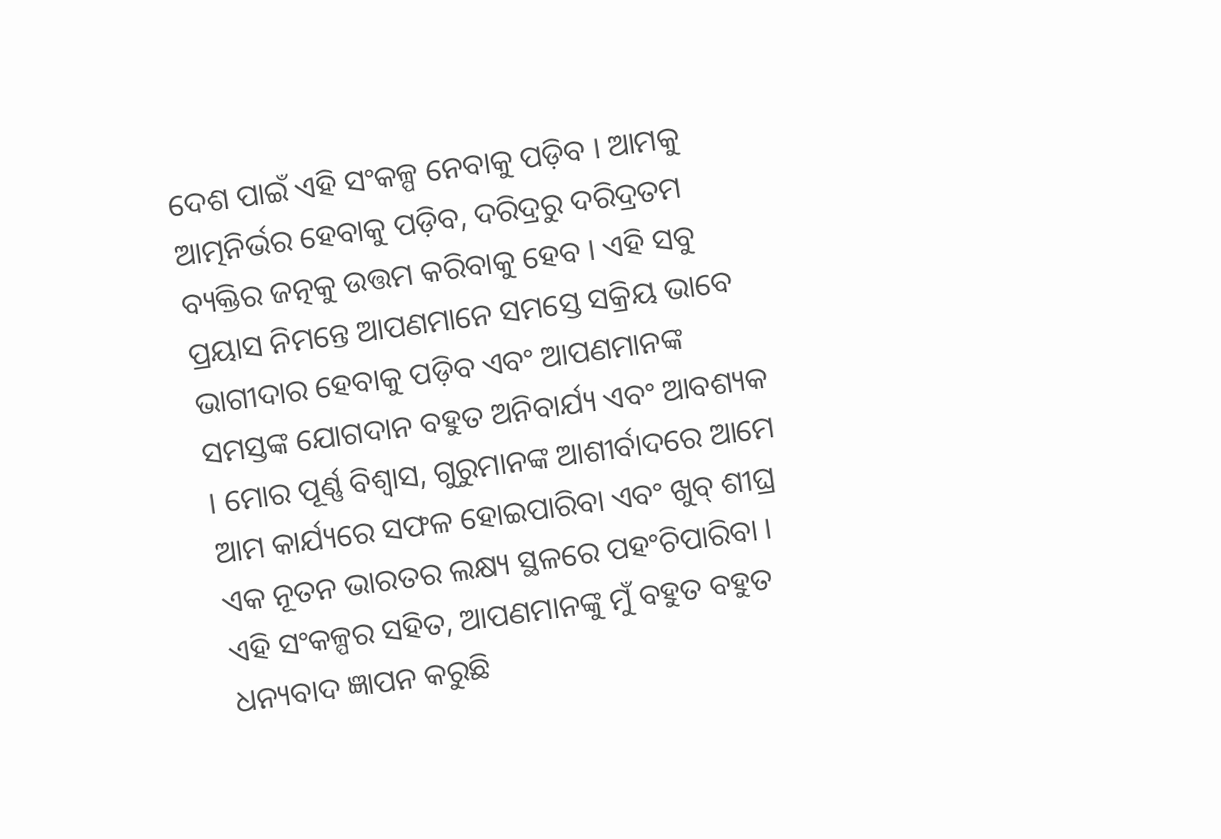ଦେଶ ପାଇଁ ଏହି ସଂକଳ୍ପ ନେବାକୁ ପଡ଼ିବ । ଆମକୁ ଆତ୍ମନିର୍ଭର ହେବାକୁ ପଡ଼ିବ, ଦରିଦ୍ରରୁ ଦରିଦ୍ରତମ ବ୍ୟକ୍ତିର ଜତ୍ନକୁ ଉତ୍ତମ କରିବାକୁ ହେବ । ଏହି ସବୁ ପ୍ରୟାସ ନିମନ୍ତେ ଆପଣମାନେ ସମସ୍ତେ ସକ୍ରିୟ ଭାବେ ଭାଗୀଦାର ହେବାକୁ ପଡ଼ିବ ଏବଂ ଆପଣମାନଙ୍କ ସମସ୍ତଙ୍କ ଯୋଗଦାନ ବହୁତ ଅନିବାର୍ଯ୍ୟ ଏବଂ ଆବଶ୍ୟକ । ମୋର ପୂର୍ଣ୍ଣ ବିଶ୍ୱାସ, ଗୁରୁମାନଙ୍କ ଆଶୀର୍ବାଦରେ ଆମେ ଆମ କାର୍ଯ୍ୟରେ ସଫଳ ହୋଇପାରିବା ଏବଂ ଖୁବ୍‌ ଶୀଘ୍ର ଏକ ନୂତନ ଭାରତର ଲକ୍ଷ୍ୟ ସ୍ଥଳରେ ପହଂଚିପାରିବା । ଏହି ସଂକଳ୍ପର ସହିତ, ଆପଣମାନଙ୍କୁ ମୁଁ ବହୁତ ବହୁତ ଧନ୍ୟବାଦ ଜ୍ଞାପନ କରୁଛି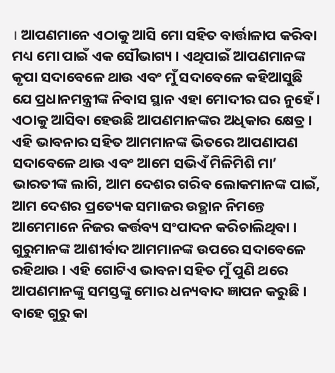। ଆପଣମାନେ ଏଠାକୁ ଆସି ମୋ ସହିତ ବାର୍ତ୍ତାଳାପ କରିବା ମଧ୍ୟ ମୋ ପାଇଁ ଏକ ସୌଭାଗ୍ୟ । ଏଥିପାଇଁ ଆପଣମାନଙ୍କ କୃପା ସଦାବେଳେ ଥାଉ ଏବଂ ମୁଁ ସଦାବେଳେ କହିଆସୁଛି ଯେ ପ୍ରଧାନମନ୍ତ୍ରୀଙ୍କ ନିବାସ ସ୍ଥାନ ଏହା ମୋଦୀର ଘର ନୁହେଁ । ଏଠାକୁ ଆସିବା ହେଉଛି ଆପଣମାନଙ୍କର ଅଧିକାର କ୍ଷେତ୍ର । ଏହି ଭାବନାର ସହିତ ଆମମାନଙ୍କ ଭିତରେ ଆପଣାପଣ ସଦାବେଳେ ଥାଉ ଏବଂ ଆମେ ସଭିଏଁ ମିଳିମିଶି ମା’ ଭାରତୀଙ୍କ ଲାଗି, ଆମ ଦେଶର ଗରିବ ଲୋକମାନଙ୍କ ପାଇଁ, ଆମ ଦେଶର ପ୍ରତ୍ୟେକ ସମାଜର ଉତ୍ଥାନ ନିମନ୍ତେ ଆମେମାନେ ନିଜର କର୍ତ୍ତବ୍ୟ ସଂପାଦନ କରିଚାଲିଥିବା । ଗୁରୁମାନଙ୍କ ଆଶୀର୍ବାଦ ଆମମାନଙ୍କ ଉପରେ ସଦାବେଳେ ରହିଥାଉ । ଏହି ଗୋଟିଏ ଭାବନା ସହିତ ମୁଁ ପୁଣି ଥରେ ଆପଣମାନଙ୍କୁ ସମସ୍ତଙ୍କୁ ମୋର ଧନ୍ୟବାଦ ଜ୍ଞାପନ କରୁଛି । ବାହେ ଗୁରୁ କା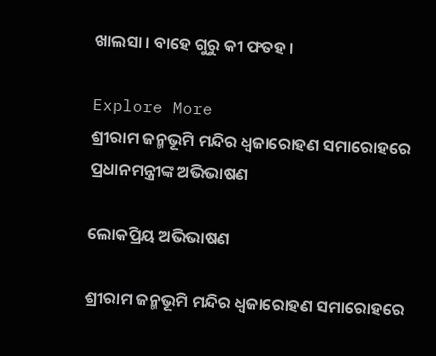ଖାଲସା । ବାହେ ଗୁରୁ କୀ ଫତହ ।

Explore More
ଶ୍ରୀରାମ ଜନ୍ମଭୂମି ମନ୍ଦିର ଧ୍ଵଜାରୋହଣ ସମାରୋହରେ ପ୍ରଧାନମନ୍ତ୍ରୀଙ୍କ ଅଭିଭାଷଣ

ଲୋକପ୍ରିୟ ଅଭିଭାଷଣ

ଶ୍ରୀରାମ ଜନ୍ମଭୂମି ମନ୍ଦିର ଧ୍ଵଜାରୋହଣ ସମାରୋହରେ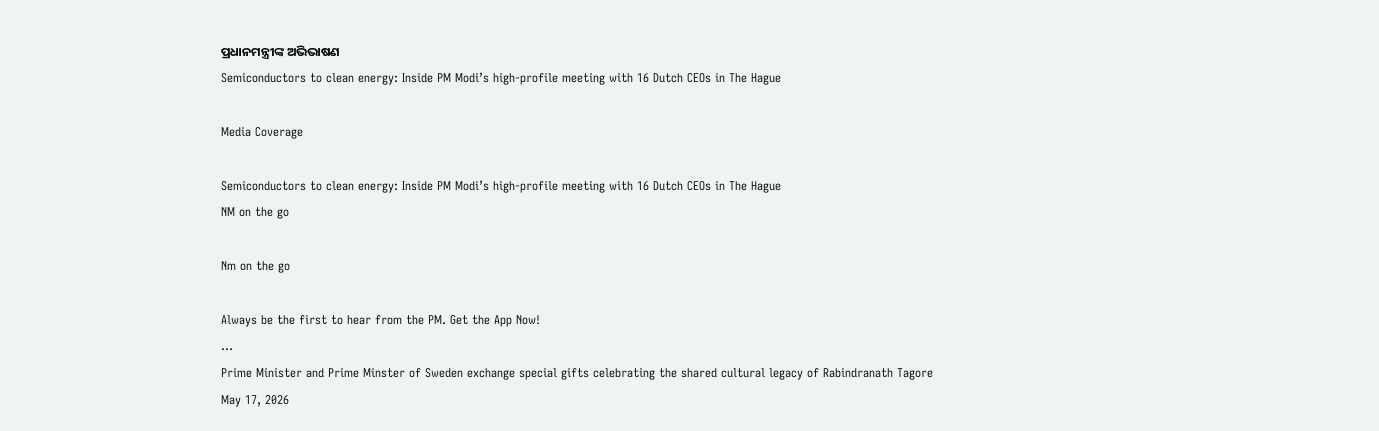ପ୍ରଧାନମନ୍ତ୍ରୀଙ୍କ ଅଭିଭାଷଣ
Semiconductors to clean energy: Inside PM Modi’s high-profile meeting with 16 Dutch CEOs in The Hague

Media Coverage

Semiconductors to clean energy: Inside PM Modi’s high-profile meeting with 16 Dutch CEOs in The Hague
NM on the go

Nm on the go

Always be the first to hear from the PM. Get the App Now!
...
Prime Minister and Prime Minster of Sweden exchange special gifts celebrating the shared cultural legacy of Rabindranath Tagore
May 17, 2026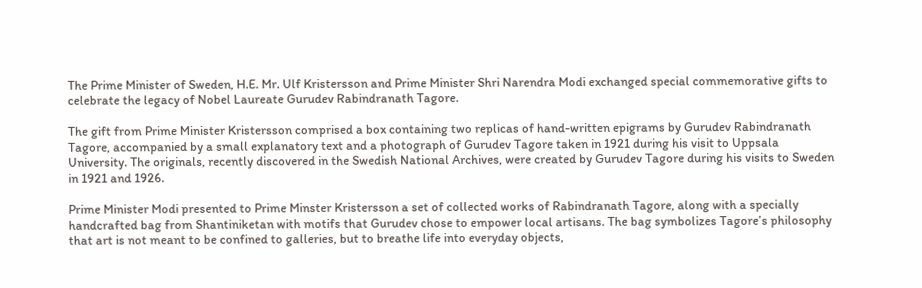The Prime Minister of Sweden, H.E. Mr. Ulf Kristersson and Prime Minister Shri Narendra Modi exchanged special commemorative gifts to celebrate the legacy of Nobel Laureate Gurudev Rabindranath Tagore.

The gift from Prime Minister Kristersson comprised a box containing two replicas of hand-written epigrams by Gurudev Rabindranath Tagore, accompanied by a small explanatory text and a photograph of Gurudev Tagore taken in 1921 during his visit to Uppsala University. The originals, recently discovered in the Swedish National Archives, were created by Gurudev Tagore during his visits to Sweden in 1921 and 1926.

Prime Minister Modi presented to Prime Minster Kristersson a set of collected works of Rabindranath Tagore, along with a specially handcrafted bag from Shantiniketan with motifs that Gurudev chose to empower local artisans. The bag symbolizes Tagore’s philosophy that art is not meant to be confined to galleries, but to breathe life into everyday objects,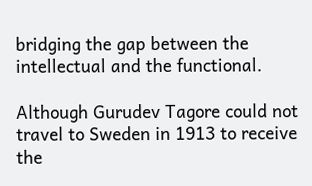bridging the gap between the intellectual and the functional.

Although Gurudev Tagore could not travel to Sweden in 1913 to receive the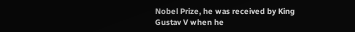Nobel Prize, he was received by King Gustav V when he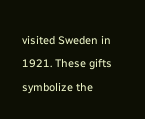visited Sweden in 1921. These gifts symbolize the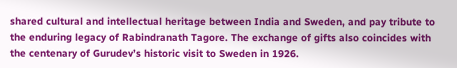shared cultural and intellectual heritage between India and Sweden, and pay tribute to the enduring legacy of Rabindranath Tagore. The exchange of gifts also coincides with the centenary of Gurudev’s historic visit to Sweden in 1926.